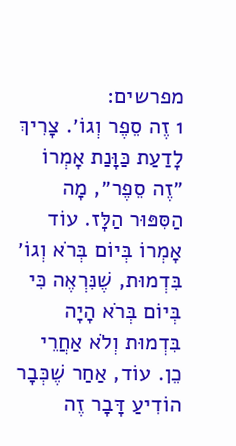מפרשים:
1 זֶה סֵפֶר וְגוֹ׳. צָרִיךְ לָדַעַת כַּוָּנַת אָמְרוֹ ״זֶה סֵפֶר״, מָה הַסִּפּוּר הַלָּז. עוֹד אָמְרוֹ בְּיוֹם בְּרֹא וְגוֹ׳ בִּדְמוּת, שֶׁנִּרְאֶה כִּי בְּיוֹם בְּרֹא הָיָה בִּדְמוּת וְלֹא אַחֲרֵי כֵן. עוֹד, אַחַר שֶׁכְּבָר הוֹדִיעַ דָּבָר זֶה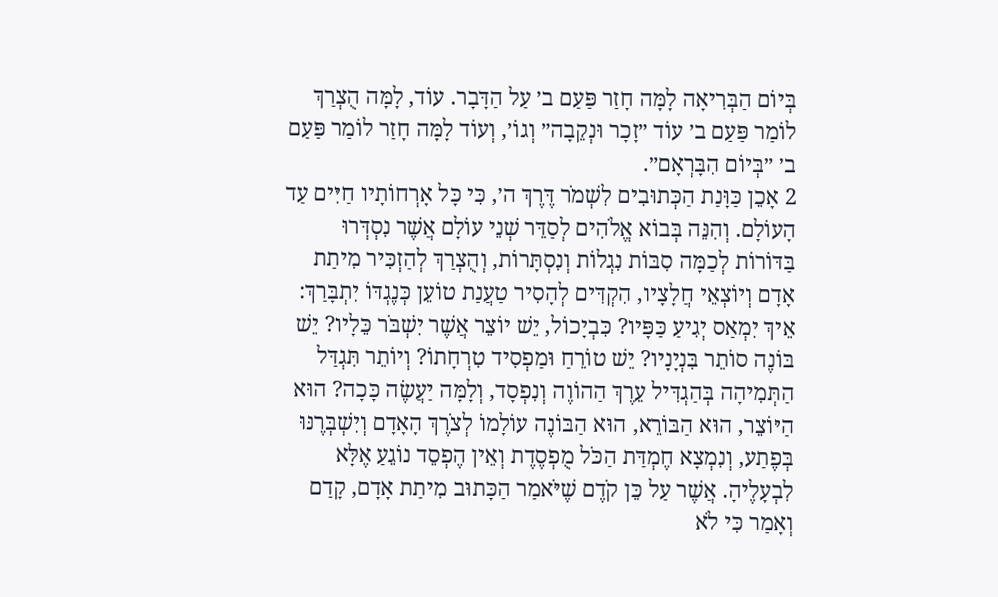בְּיוֹם הַבְּרִיאָה לָמָּה חָזַר פַּעַם ב׳ עַל הַדָּבָר. עוֹד, לָמָּה הֻצְרַךְ לוֹמַר פַּעַם ב׳ עוֹד ״זָכָר וּנְקֵבָה״ וְגוֹ׳, וְעוֹד לָמָּה חָזַר לוֹמַר פַּעַם ב׳ ״בְּיוֹם הִבָּרְאָם״.
2 אָכֵן כַּוָּנַת הַכְּתוּבִים לִשְׁמֹר דֶּרֶךְ ה׳, כִּי כָּל אָרְחוֹתָיו חַיִּים עַד הָעוֹלָם. וְהִנֵּה בְּבוֹא אֱלֹהִים לְסַדֵּר שְׁנֵי עוֹלָם אֲשֶׁר נִסְדְּרוּ בַּדּוֹרוֹת לְכַמָּה סִבּוֹת נִגְלוֹת וְנִסְתָּרוֹת, וְהֻצְרַךְ לְהַזְכִּיר מִיתַת אָדָם וְיוֹצְאֵי חֲלָצָיו, הִקְדִּים לְהָסִיר טַעֲנַת טוֹעֵן כְּנֶגְדּוֹ יִתְבָּרַךְ: אֵיךְ יִמְאַס יְגִיעַ כַּפָּיו? כִּבְיָכוֹל, יֵשׁ יוֹצֵר אֲשֶׁר יִשְׁבֹּר כֵּלָיו? יֵשׁ בּוֹנֶה סוֹתֵר בִּנְיָנָיו? יֵשׁ טוֹרֵחַ וּמַפְסִיד טִרְחָתוֹ? וְיוֹתֵר תִּגְדַּל הַתְּמִיהָה בְּהַגְדִּיל עֵרֶךְ הַהוֹוֶה וְנִפְסָד, וְלָמָּה יַעֲשֶׂה כָּכָה? הוּא הַיּוֹצֵר, הוּא הַבּוֹרֵא, הוּא הַבּוֹנֶה עוֹלָמוֹ לְצֹרֶךְ הָאָדָם וְיִשְׁבְּרֶנּוּ בְּפֶתַע, וְנִמְצָא חֶמְדַּת הַכֹּל מֻפְסֶדֶת וְאֵין הֶפְסֵד נוֹגֵעַ אֶלָּא לִבְעָלֶיהָ. אֲשֶׁר עַל כֵּן קֹדֶם שֶׁיֹּאמַר הַכָּתוּב מִיתַת אָדָם, קָדַם וְאָמַר כִּי לֹא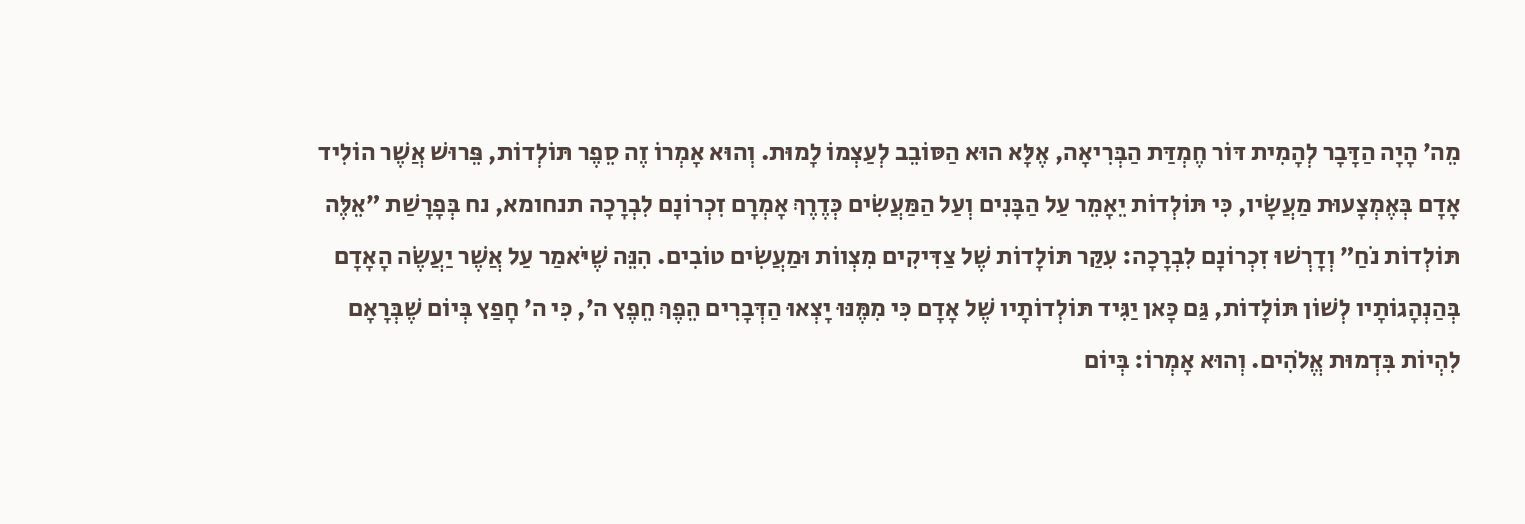מֵה׳ הָיָה הַדָּבָר לְהָמִית דּוֹר חֶמְדַּת הַבְּרִיאָה, אֶלָּא הוּא הַסּוֹבֵב לְעַצְמוֹ לָמוּת. וְהוּא אָמְרוֹ זֶה סֵפֶר תּוֹלְדוֹת, פֵּרוּשׁ אֲשֶׁר הוֹלִיד אָדָם בְּאֶמְצָעוּת מַעֲשָׂיו, כִּי תּוֹלְדוֹת יֵאָמֵר עַל הַבָּנִים וְעַל הַמַּעֲשִׂים כְּדֶרֶךְ אָמְרָם זִכְרוֹנָם לִבְרָכָה תנחומא, נח בְּפָרָשַׁת ״אֵלֶּה תּוֹלְדוֹת נֹחַ״ וְדָרְשׁוּ זִכְרוֹנָם לִבְרָכָה: עִקַּר תּוֹלָדוֹת שֶׁל צַדִּיקִים מִצְווֹת וּמַעֲשִׂים טוֹבִים. הִנֵּה שֶׁיֹּאמַר עַל אֲשֶׁר יַעֲשֶׂה הָאָדָם בְּהַנְהָגוֹתָיו לְשׁוֹן תּוֹלָדוֹת, גַּם כָּאן יַגִּיד תּוֹלְדוֹתָיו שֶׁל אָדָם כִּי מִמֶּנּוּ יָצְאוּ הַדְּבָרִים הֵפֶךְ חֵפֶץ ה׳, כִּי ה׳ חָפַץ בְּיוֹם שֶׁבְּרָאָם לִהְיוֹת בִּדְמוּת אֱלֹהִים. וְהוּא אָמְרוֹ: בְּיוֹם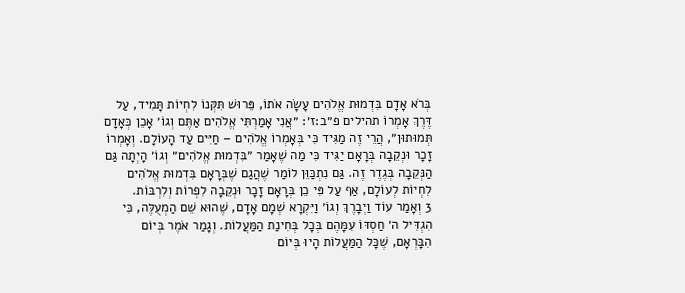בְּרֹא אָדָם בִּדְמוּת אֱלֹהִים עָשָׂה אֹתוֹ, פֵּרוּשׁ תִּקְּנוֹ לִחְיוֹת תָּמִיד, עַל דֶּרֶךְ אָמְרוֹ תהילים פ״ב:ז׳: ״אֲנִי אָמַרְתִּי אֱלֹהִים אַתֶּם וְגוֹ׳ אָכֵן כְּאָדָם תְּמוּתוּן״, הֲרֵי זֶה מַגִּיד כִּי בְּאָמְרוֹ אֱלֹהִים – חַיִּים עַד הָעוֹלָם. וְאָמְרוֹ זָכָר וּנְקֵבָה בְּרָאָם יַגִּיד כִּי מַה שֶׁאָמַר ״בִּדְמוּת אֱלֹהִים״ וְגוֹ׳ הָיְתָה גַּם הַנְּקֵבָה בְּגֶדֶר זֶה. גַּם נִתְכַּוֵּן לוֹמַר שֶׁהֲגַם שֶׁבְּרָאָם בִּדְמוּת אֱלֹהִים לִחְיוֹת לְעוֹלָם, אַף עַל פִּי כֵן בְּרָאָם זָכָר וּנְקֵבָה לִפְרוֹת וְלִרְבּוֹת.
3 וְאָמַר עוֹד וַיְבָרֶךְ וְגוֹ׳ וַיִּקְרָא שְׁמָם אָדָם, שֶׁהוּא שֵׁם הַמְעֻלֶּה, כִּי הִגְדִּיל ה׳ חַסְדּוֹ עִמָּהֶם בְּכָל בְּחִינַת הַמַּעֲלוֹת. וְגָמַר אֹמֶר בְּיוֹם הִבָּרְאָם, שֶׁכָּל הַמַּעֲלוֹת הָיוּ בְּיוֹם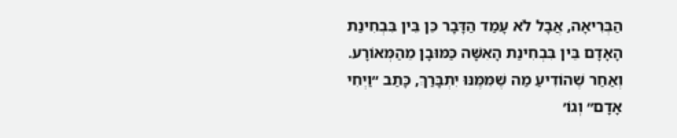הַבְּרִיאָה, אֲבָל לֹא עָמַד הַדָּבָר כֵּן בֵּין בִּבְחִינַת הָאָדָם בֵּין בִּבְחִינַת הָאִשָּׁה כַּמּוּבָן מֵהַמְּאוֹרָע. וְאַחַר שֶׁהוֹדִיעַ מַה שֶׁמִּמֶּנּוּ יִתְבָּרַךְ, כָּתַב ״וַיְחִי אָדָם״ וְגוֹ׳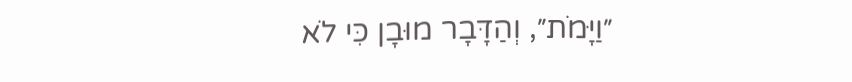״וַיָּמֹת״, וְהַדָּבָר מוּבָן כִּי לֹא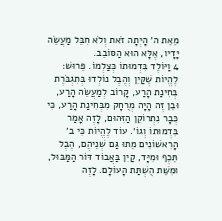מֵאֵת ה׳ הָיְתָה זֹאת וְלֹא חִבֵּל מַעֲשֵׂה יָדָיו, אֶלָּא הוּא הַסּוֹבֵב.
4 וַיּוֹלֶד בִּדְמוּתוֹ כְּצַלְמוֹ. פֵּרוּשׁ: לֶהֱיוֹת שֶׁקַּיִן וְהֶבֶל נוֹלְדוּ בְּתִגְבֹּרֶת בְּחִינַת הָרַע, קָרוֹב לְמַעֲשֵׂה הָרַע, וּבֵן זֶה הָיָה מְרֻחָק מִבְּחִינַת הָרַע, כִּי כְּבָר נִתְרוֹקֵן הַזִּהוּם, לָזֶה אָמַר בִּדְמוּתוֹ וְגוֹ׳. עוֹד לֶהֱיוֹת כִּי ב׳ הָרִאשׁוֹנִים מֵתוּ גַּם שְׁנֵיהֶם, הֶבֶל תֵּכֶף וּמִיָּד, קַיִן בַּאֲבוֹד דּוֹר הַמַּבּוּל, וּמִשֵּׁת הֻשְׁתַּת הָעוֹלָם. לָזֶה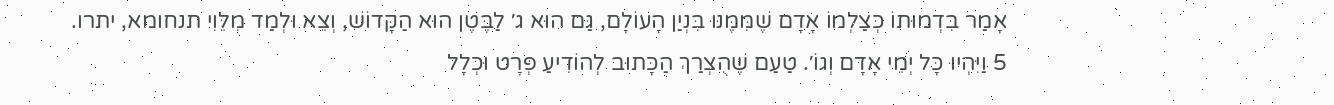אָמַר בִּדְמוּתוֹ כְּצַלְמוֹ אָדָם שֶׁמִּמֶּנּוּ בִּנְיַן הָעוֹלָם, גַּם הוּא ג׳ לַבֶּטֶן הוּא הַקָּדוֹשׁ, וְצֵא וּלְמַד מִלֵּוִי תנחומא, יתרו.
5 וַיִּהְיוּ כָּל יְמֵי אָדָם וְגוֹ׳. טַעַם שֶׁהֻצְרַךְ הַכָּתוּב לְהוֹדִיעַ פְּרָט וּכְלָל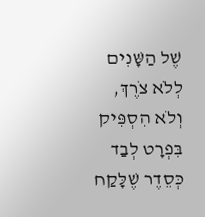שֶׁל הַשָּׁנִים לְלֹא צֹרֶךְ, וְלֹא הִסְפִּיק בִּפְרָט לְבַד כְּסֵדֶר שֶׁלָּקַח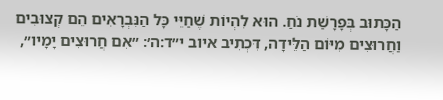הַכָּתוּב בְּפָרָשַׁת נֹחַ. הוּא לִהְיוֹת שֶׁחַיֵּי כָּל הַנִּבְרָאִים הֵם קְצוּבִים וַחֲרוּצִים מִיּוֹם הַלֵּידָה, דִּכְתִיב איוב י״ד:ה׳: ״אִם חֲרוּצִים יָמָיו״,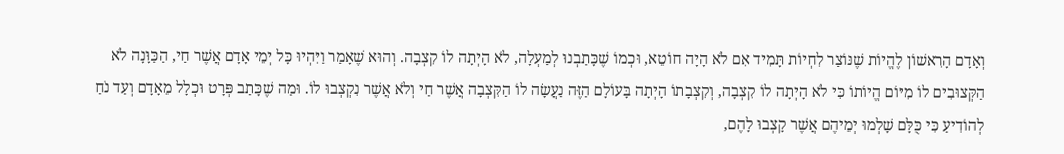וְאָדָם הָרִאשׁוֹן לֶהֱיוֹת שֶׁנּוֹצַר לִחְיוֹת תָּמִיד אִם לֹא הָיָה חוֹטֵא, וּכְמוֹ שֶׁכָּתַבְנוּ לְמַעְלָה, לֹא הָיְתָה לוֹ קִצְבָה. וְהוּא שֶׁאָמַר וַיִּהְיוּ כָּל יְמֵי אָדָם אֲשֶׁר חַי, הַכַּוָּנָה לֹא הַקְּצוּבִים לוֹ מִיּוֹם הֱיוֹתוֹ כִּי לֹא הָיְתָה לוֹ קִצְבָה, וְקִצְבָתוֹ הָיְתָה בָּעוֹלָם הַזֶּה נַעֲשָׂה לוֹ הַקִּצְבָה אֲשֶׁר חַי וְלֹא אֲשֶׁר נִקְצְבוּ לוֹ. וּמַה שֶׁכָּתַב פְּרָט וּכְלָל מֵאָדָם וְעַד נֹחַ לְהוֹדִיעַ כִּי כֻּלָּם שָׁלְמוּ יְמֵיהֶם אֲשֶׁר קָצְבוּ לָהֶם,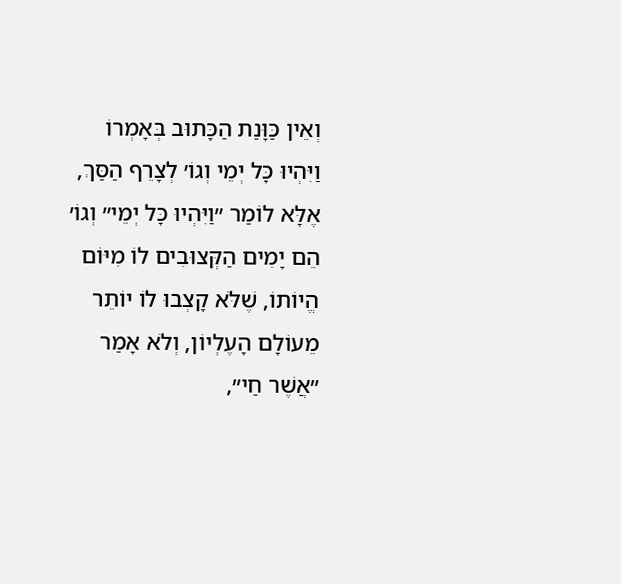וְאֵין כַּוָּנַת הַכָּתוּב בְּאָמְרוֹ וַיִּהְיוּ כָּל יְמֵי וְגוֹ׳ לְצָרֵף הַסַּךְ, אֶלָּא לוֹמַר ״וַיִּהְיוּ כָּל יְמֵי״ וְגוֹ׳ הֵם יָמִים הַקְּצוּבִים לוֹ מִיּוֹם הֱיוֹתוֹ, שֶׁלֹּא קָצְבוּ לוֹ יוֹתֵר מֵעוֹלָם הָעֶלְיוֹן, וְלֹא אָמַר ״אֲשֶׁר חַי״,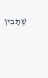שֶׁתָּבִין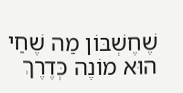שֶׁחֶשְׁבּוֹן מַה שֶׁחַי הוּא מוֹנֶה כְּדֶרֶךְ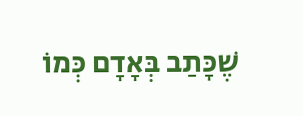שֶׁכָּתַב בְּאָדָם כְּמוֹ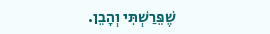שֶׁפֵּרַשְׁתִּי וְהָבֵן.